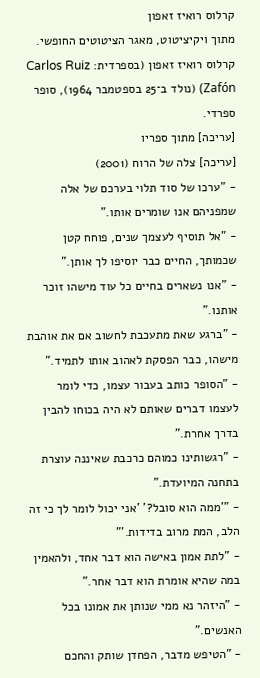קרלוס רואיז זאפון
מתוך ויקיציטוט, מאגר הציטוטים החופשי.
קרלוס רואיז זאפון (בספרדית: Carlos Ruiz Zafón) (נולד ב־25 בספטמבר 1964), סופר ספרדי.
[עריכה] מתוך ספריו
[עריכה] צלה של הרוח (2001)
- "ערכו של סוד תלוי בערכם של אלה שמפניהם אנו שומרים אותו."
- "אל תוסיף לעצמך שנים, פוחח קטן שכמותך, החיים כבר יוסיפו לך אותן."
- "אנו נשארים בחיים כל עוד מישהו זוכר אותנו."
- "ברגע שאת מתעכבת לחשוב אם את אוהבת מישהו, כבר הפסקת לאהוב אותו לתמיד."
- "הסופר כותב בעבור עצמו, כדי לומר לעצמו דברים שאותם לא היה בכוחו להבין בדרך אחרת."
- "רגשותינו כמוהם כרכבת שאיננה עוצרת בתחנה המיועדת."
- "'ממה הוא סובל?' 'אני יכול לומר לך כי זה הלב, המת מרוב בדידות.'"
- "לתת אמון באישה הוא דבר אחד, ולהאמין במה שהיא אומרת הוא דבר אחר."
- "היזהר נא ממי שנותן את אמונו בכל האנשים."
- "הטיפש מדבר, הפחדן שותק והחכם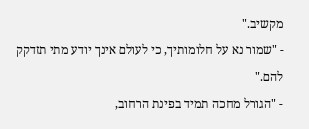מקשיב."
- "שמור נא על חלומותיך, כי לעולם אינך יודע מתי תזדקק להם."
- "הגורל מחכה תמיד בפינת הרחוב,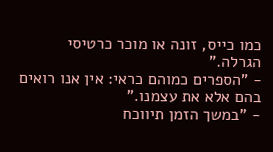כמו כייס, זונה או מוכר כרטיסי הגרלה."
- "הספרים כמוהם כראי: אין אנו רואים בהם אלא את עצמנו."
- "במשך הזמן תיווכח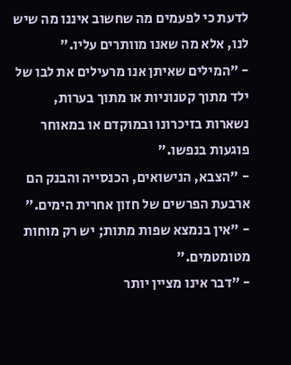לדעת כי לפעמים מה שחשוב איננו מה שיש לנו, אלא מה שאנו מוותרים עליו."
- "המילים שאיתן אנו מרעילים את לבו של ילד מתוך קטנוניות או מתוך בערות, נשארות בזיכרונו ובמוקדם או במאוחר פוגעות בנפשו."
- "הצבא, הנישואים, הכנסייה והבנק הם ארבעת הפרשים של חזון אחרית הימים."
- "אין בנמצא שפות מתות; יש רק מוחות מטומטמים."
- "דבר אינו מציין יותר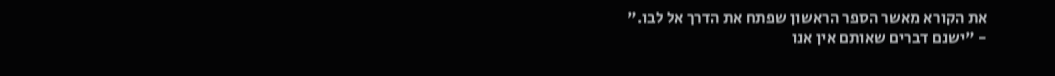את הקורא מאשר הספר הראשון שפתח את הדרך אל לבו."
- "ישנם דברים שאותם אין אנו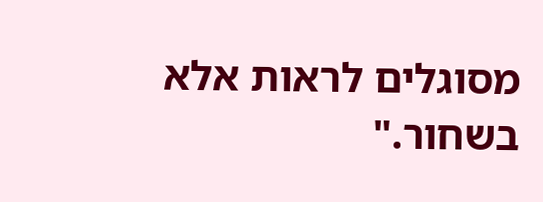מסוגלים לראות אלא בשחור."